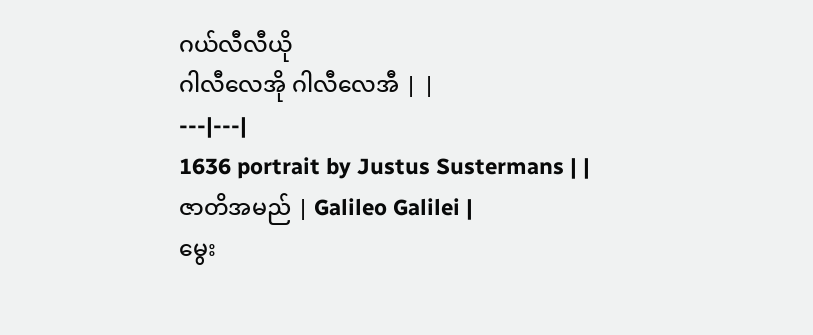ဂယ်လီလီယို
ဂါလီလေအို ဂါလီလေအီ | |
---|---|
1636 portrait by Justus Sustermans | |
ဇာတိအမည် | Galileo Galilei |
မွေး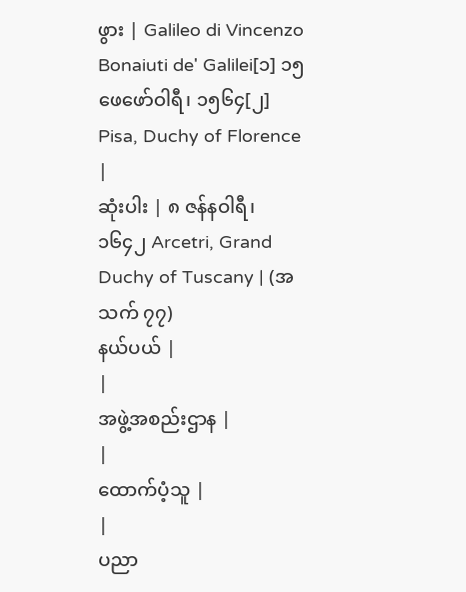ဖွား | Galileo di Vincenzo Bonaiuti de' Galilei[၁] ၁၅ ဖေဖော်ဝါရီ၊ ၁၅၆၄[၂] Pisa, Duchy of Florence |
ဆုံးပါး | ၈ ဇန်နဝါရီ၊ ၁၆၄၂ Arcetri, Grand Duchy of Tuscany | (အသက် ၇၇)
နယ်ပယ် |
|
အဖွဲ့အစည်းဌာန |
|
ထောက်ပံ့သူ |
|
ပညာ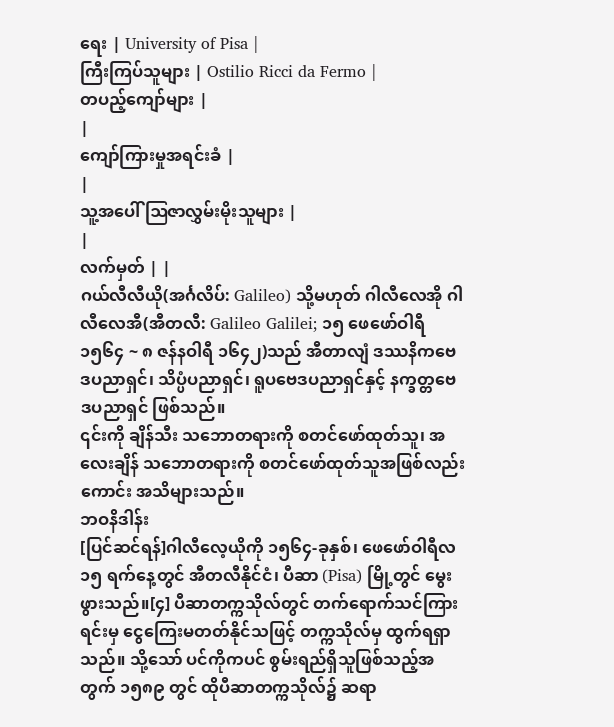ရေး | University of Pisa |
ကြီးကြပ်သူများ | Ostilio Ricci da Fermo |
တပည့်ကျော်များ |
|
ကျော်ကြားမှုအရင်းခံ |
|
သူ့အပေါ် ဩဇာလွှမ်းမိုးသူများ |
|
လက်မှတ် | |
ဂယ်လီလီယို(အင်္ဂလိပ်: Galileo) သို့မဟုတ် ဂါလီလေအို ဂါလီလေအီ(အီတလီ: Galileo Galilei; ၁၅ ဖေဖော်ဝါရီ ၁၅၆၄ ~ ၈ ဇန်နဝါရီ ၁၆၄၂)သည် အီတာလျံ ဒဿနိကဗေဒပညာရှင်၊ သိပ္ပံပညာရှင်၊ ရူပဗေဒပညာရှင်နှင့် နက္ခတ္တဗေဒပညာရှင် ဖြစ်သည်။
၎င်းကို ချိန်သီး သဘောတရားကို စတင်ဖော်ထုတ်သူ၊ အလေးချိန် သဘောတရားကို စတင်ဖော်ထုတ်သူအဖြစ်လည်းကောင်း အသိများသည်။
ဘဝနိဒါန်း
[ပြင်ဆင်ရန်]ဂါလီလေ့ယိုကို ၁၅၆၄-ခုနှစ်၊ ဖေဖော်ဝါရီလ ၁၅ ရက်နေ့တွင် အီတလီနိုင်ငံ၊ ပီဆာ (Pisa) မြို့တွင် မွေးဖွားသည်။[၄] ပီဆာတက္ကသိုလ်တွင် တက်ရောက်သင်ကြားရင်းမှ ငွေကြေးမတတ်နိုင်သဖြင့် တက္ကသိုလ်မှ ထွက်ရရှာသည်။ သို့သော် ပင်ကိုကပင် စွမ်းရည်ရှိသူဖြစ်သည့်အတွက် ၁၅၈၉ တွင် ထိုပီဆာတက္ကသိုလ်၌ ဆရာ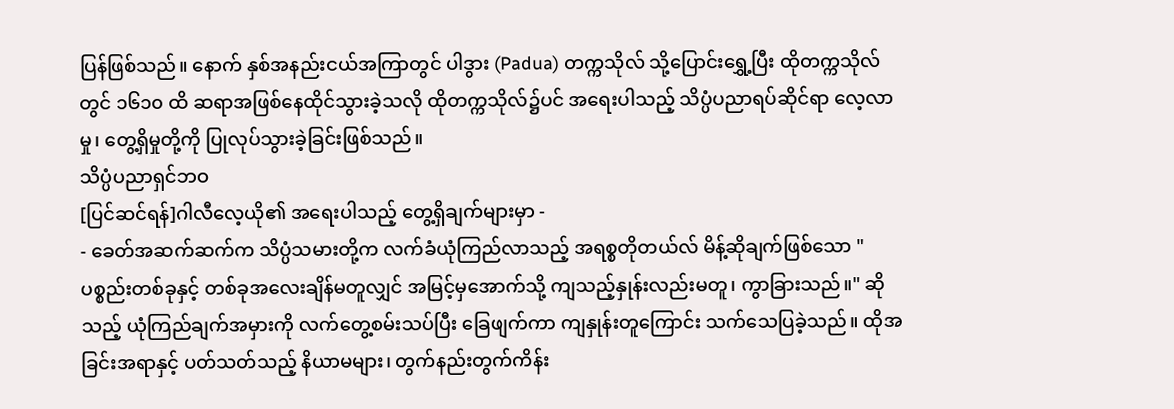ပြန်ဖြစ်သည်။ နောက် နှစ်အနည်းငယ်အကြာတွင် ပါဒွား (Padua) တက္ကသိုလ် သို့ပြောင်းရွှေ့ပြီး ထိုတက္ကသိုလ်တွင် ၁၆၁၀ ထိ ဆရာအဖြစ်နေထိုင်သွားခဲ့သလို ထိုတက္ကသိုလ်၌ပင် အရေးပါသည့် သိပ္ပံပညာရပ်ဆိုင်ရာ လေ့လာမှု၊ တွေ့ရှိမှုတို့ကို ပြုလုပ်သွားခဲ့ခြင်းဖြစ်သည်။
သိပ္ပံပညာရှင်ဘဝ
[ပြင်ဆင်ရန်]ဂါလီလေ့ယို၏ အရေးပါသည့် တွေ့ရှိချက်များမှာ -
- ခေတ်အဆက်ဆက်က သိပ္ပံသမားတို့က လက်ခံယုံကြည်လာသည့် အရစ္စတိုတယ်လ် မိန့်ဆိုချက်ဖြစ်သော "ပစ္စည်းတစ်ခုနှင့် တစ်ခုအလေးချိန်မတူလျှင် အမြင့်မှအောက်သို့ ကျသည့်နှုန်းလည်းမတူ၊ ကွာခြားသည်။" ဆိုသည့် ယုံကြည်ချက်အမှားကို လက်တွေ့စမ်းသပ်ပြီး ခြေဖျက်ကာ ကျနှုန်းတူကြောင်း သက်သေပြခဲ့သည်။ ထိုအခြင်းအရာနှင့် ပတ်သတ်သည့် နိယာမများ၊ တွက်နည်းတွက်ကိန်း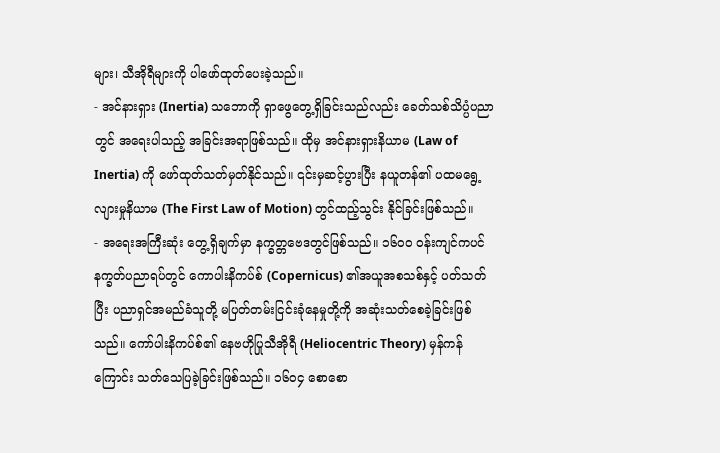များ၊ သီအိုရီများကို ပါဖော်ထုတ်ပေးခဲ့သည်။
- အင်နားရှား (Inertia) သဘောကို ရှာဖွေတွေ့ရှိခြင်းသည်လည်း ခေတ်သစ်သိပ္ပံပညာတွင် အရေးပါသည့် အခြင်းအရာဖြစ်သည်။ ထိုမှ အင်နားရှားနိယာမ (Law of Inertia) ကို ဖော်ထုတ်သတ်မှတ်နိုင်သည်။ ၎င်းမှဆင့်ပွားပြီး နယူတန်၏ ပထမရွေ့လျားမှုနိယာမ (The First Law of Motion) တွင်ထည့်သွင်း နိုင်ခြင်းဖြစ်သည်။
- အရေးအကြီးဆုံး တွေ့ရှိချက်မှာ နက္ခတ္တဗေဒတွင်ဖြစ်သည်။ ၁၆၀ဝ ဝန်းကျင်ကပင် နက္ခတ်ပညာရပ်တွင် ကောပါးနိကပ်စ် (Copernicus) ၏အယူအစသစ်နှင့် ပတ်သတ်ပြီး ပညာရှင်အမည်ခံသူတို့ မပြတ်တမ်းငြင်းခုံနေမှုတို့ကို အဆုံးသတ်စေခဲ့ခြင်းဖြစ်သည်။ ကော်ပါးနိကပ်စ်၏ နေဗဟိုပြုသီအိုရီ (Heliocentric Theory) မှန်ကန်ကြောင်း သတ်သေပြခဲ့ခြင်းဖြစ်သည်။ ၁၆၀၄ စောစော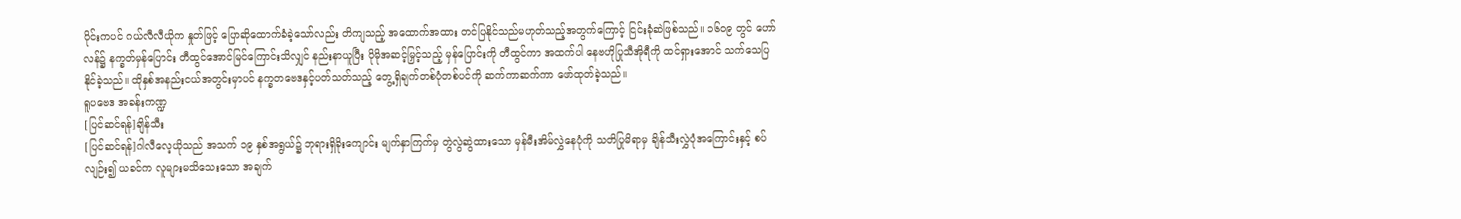ပိုင်းကပင် ဂယ်လီလီယိုက နှုတ်ဖြင့် ပြောဆိုထောက်ခံခဲ့သော်လည်း တိကျသည့် အထောက်အထား တင်ပြနိုင်သည်မဟုတ်သည့်အတွက်ကြောင့် ငြင်းခုံဆဲဖြစ်သည်။ ၁၆၀၉ တွင် ဟော်လန်၌ နက္ခတ်မှန်ပြောင်း တီထွင်အောင်မြင်ကြောင်းသိလျှင် နည်းနာယူပြီး ပိုမိုအဆင့်မြှင့်သည့် မှန်ပြောင်းကို တီထွင်ကာ အထက်ပါ နေဗဟိုပြုသီအိုရီကို ထင်ရှားအောင် သက်သေပြနိုင်ခဲ့သည်။ ထိုနှစ်အနည်းငယ်အတွင်းမှာပင် နက္ခတဗေဒနှင့်ပတ်သတ်သည့် တွေ့ရှိချက်တစ်ပုံတစ်ပင်ကို ဆက်ကာဆက်ကာ ဖော်ထုတ်ခဲ့သည်။
ရူပဗေဒ အခန်းကဏ္ဍ
[ပြင်ဆင်ရန်]ချိန်သီး
[ပြင်ဆင်ရန်]ဂါလီလေ့ယိုသည် အသက် ၁၉ နှစ်အရွယ်၌ ဘုရားရှိခိုးကျောင်း မျက်နှာကြက်မှ တွဲလွဲဆွဲထားသော မှန်မီးအိမ်လွှဲနေပုံကို သတိပြုမိရာမှ ချိန်သီးလွှဲပုံအကြောင်းနှင့် စပ်လျဉ်း၍ ယခင်က လူများမသိသေးသော အချက်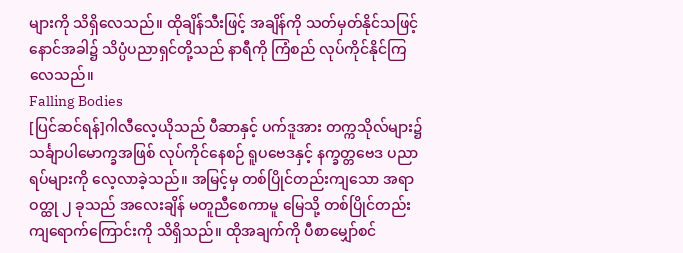များကို သိရှိလေသည်။ ထိုချိန်သီးဖြင့် အချိန်ကို သတ်မှတ်နိုင်သဖြင့် နောင်အခါ၌ သိပ္ပံပညာရှင်တို့သည် နာရီကို ကြံစည် လုပ်ကိုင်နိုင်ကြလေသည်။
Falling Bodies
[ပြင်ဆင်ရန်]ဂါလီလေ့ယိုသည် ပီဆာနှင့် ပက်ဒူအား တက္ကသိုလ်များ၌ သင်္ချာပါမောက္ခအဖြစ် လုပ်ကိုင်နေစဉ် ရူပဗေဒနှင့် နက္ခတ္တဗေဒ ပညာရပ်များကို လေ့လာခဲ့သည်။ အမြင့်မှ တစ်ပြိုင်တည်းကျသော အရာဝတ္ထု ၂ ခုသည် အလေးချိန် မတူညီစေကာမူ မြေသို့ တစ်ပြိုင်တည်းကျရောက်ကြောင်းကို သိရှိသည်။ ထိုအချက်ကို ပီစာမျှော်စင်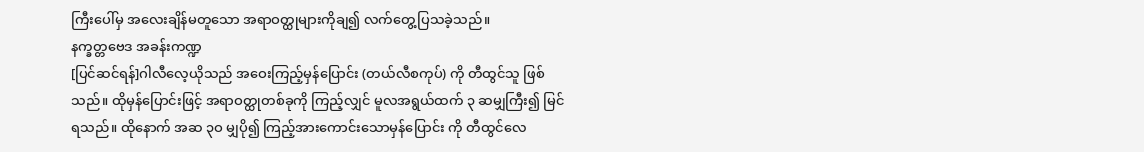ကြီးပေါ်မှ အလေးချိန်မတူသော အရာဝတ္ထုများကိုချ၍ လက်တွေ့ပြသခဲ့သည်။
နက္ခတ္တဗေဒ အခန်းကဏ္ဍ
[ပြင်ဆင်ရန်]ဂါလီလေ့ယိုသည် အဝေးကြည့်မှန်ပြောင်း (တယ်လီစကုပ်) ကို တီထွင်သူ ဖြစ်သည်။ ထိုမှန်ပြောင်းဖြင့် အရာဝတ္ထုတစ်ခုကို ကြည့်လျှင် မူလအရွယ်ထက် ၃ ဆမျှကြီး၍ မြင်ရသည်။ ထိုနောက် အဆ ၃ဝ မျှပို၍ ကြည့်အားကောင်းသောမှန်ပြောင်း ကို တီထွင်လေ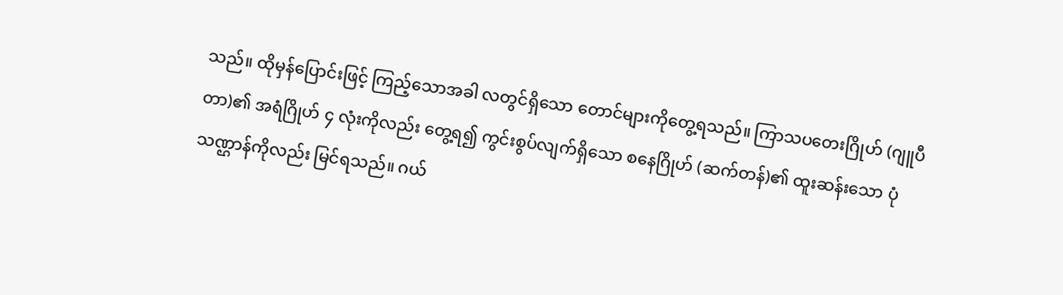သည်။ ထိုမှန်ပြောင်းဖြင့် ကြည့်သောအခါ လတွင်ရှိသော တောင်များကိုတွေ့ရသည်။ ကြာသပတေးဂြိုဟ် (ဂျူပီတာ)၏ အရံဂြိုဟ် ၄ လုံးကိုလည်း တွေ့ရ၍ ကွင်းစွပ်လျက်ရှိသော စနေဂြိုဟ် (ဆက်တန်)၏ ထူးဆန်းသော ပုံ သဏ္ဌာန်ကိုလည်း မြင်ရသည်။ ဂယ်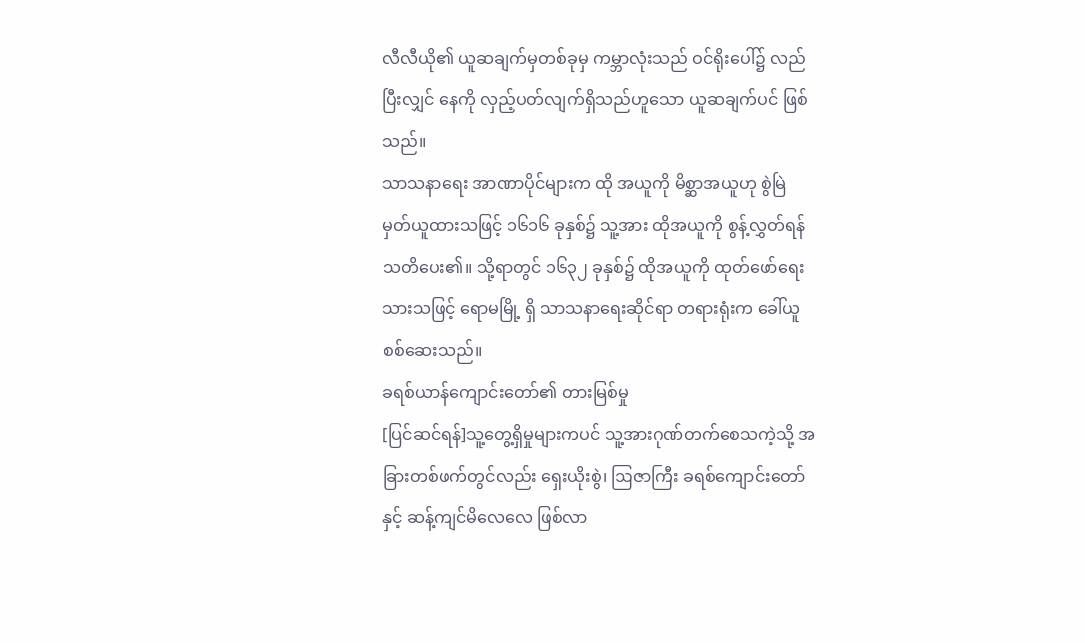လီလီယို၏ ယူဆချက်မှတစ်ခုမှ ကမ္ဘာလုံးသည် ဝင်ရိုးပေါ်၌ လည်ပြီးလျှင် နေကို လှည့်ပတ်လျက်ရှိသည်ဟူသော ယူဆချက်ပင် ဖြစ်သည်။
သာသနာရေး အာဏာပိုင်များက ထို အယူကို မိစ္ဆာအယူဟု စွဲမြဲ မှတ်ယူထားသဖြင့် ၁၆၁၆ ခုနှစ်၌ သူ့အား ထိုအယူကို စွန့်လွှတ်ရန် သတိပေး၏။ သို့ရာတွင် ၁၆၃၂ ခုနှစ်၌ ထိုအယူကို ထုတ်ဖော်ရေးသားသဖြင့် ရောမမြို့ ရှိ သာသနာရေးဆိုင်ရာ တရားရုံးက ခေါ်ယူစစ်ဆေးသည်။
ခရစ်ယာန်ကျောင်းတော်၏ တားမြစ်မှု
[ပြင်ဆင်ရန်]သူ့တွေ့ရှိမှုများကပင် သူ့အားဂုဏ်တက်စေသကဲ့သို့ အခြားတစ်ဖက်တွင်လည်း ရှေးယိုးစွဲ၊ ဩဇာကြီး ခရစ်ကျောင်းတော်နှင့် ဆန့်ကျင်မိလေလေ ဖြစ်လာ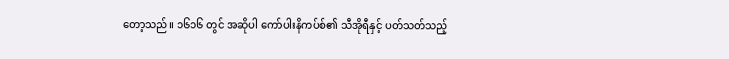တော့သည်။ ၁၆၁၆ တွင် အဆိုပါ ကော်ပါးနိကပ်စ်၏ သီအိုရီနှင့် ပတ်သတ်သည့်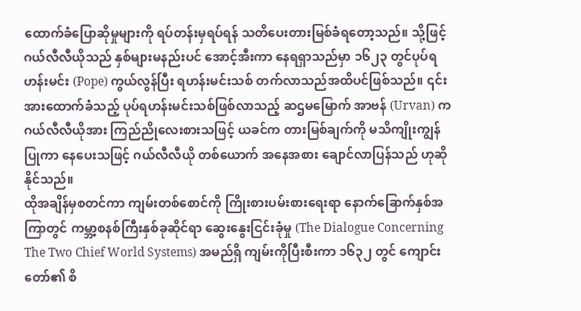ထောက်ခံပြောဆိုမှုများကို ရပ်တန်းမှရပ်ရန် သတိပေးတားမြစ်ခံရတော့သည်။ သို့ဖြင့် ဂယ်လီလီယိုသည် နှစ်များမနည်းပင် အောင့်အီးကာ နေရရှာသည်မှာ ၁၆၂၃ တွင်ပုပ်ရဟန်းမင်း (Pope) ကွယ်လွန်ပြီး ရဟန်းမင်းသစ် တက်လာသည်အထိပင်ဖြစ်သည်။ ၎င်းအားထောက်ခံသည့် ပုပ်ရဟန်းမင်းသစ်ဖြစ်လာသည့် ဆဌမမြောက် အာဗန် (Urvan) က ဂယ်လီလီယိုအား ကြည်ညိုလေးစားသဖြင့် ယခင်က တားမြစ်ချက်ကို မသိကျိုးကျွန်ပြုကာ နေပေးသဖြင့် ဂယ်လီလီယို တစ်ယောက် အနေအစား ချောင်လာပြန်သည် ဟုဆိုနိုင်သည်။
ထိုအချိန်မှစတင်ကာ ကျမ်းတစ်စောင်ကို ကြိုးစားပမ်းစားရေးရာ နောက်ခြောက်နှစ်အကြာတွင် ကမ္ဘာ့စနစ်ကြီးနှစ်ခုဆိုင်ရာ ဆွေးနွေးငြင်းခုံမှု (The Dialogue Concerning The Two Chief World Systems) အမည်ရှိ ကျမ်းကိုပြီးစီးကာ ၁၆၃၂ တွင် ကျောင်းတော်၏ စိ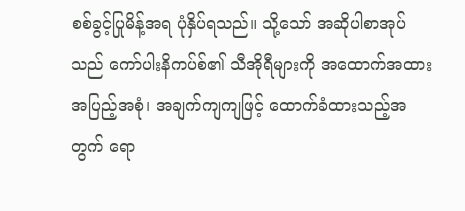စစ်ခွင့်ပြုမိန့်အရ ပုံနှိပ်ရသည်။ သို့သော် အဆိုပါစာအုပ်သည် ကော်ပါးနိကပ်စ်၏ သီအိုရီများကို အထောက်အထား အပြည့်အစုံ၊ အချက်ကျကျဖြင့် ထောက်ခံထားသည့်အတွက် ရော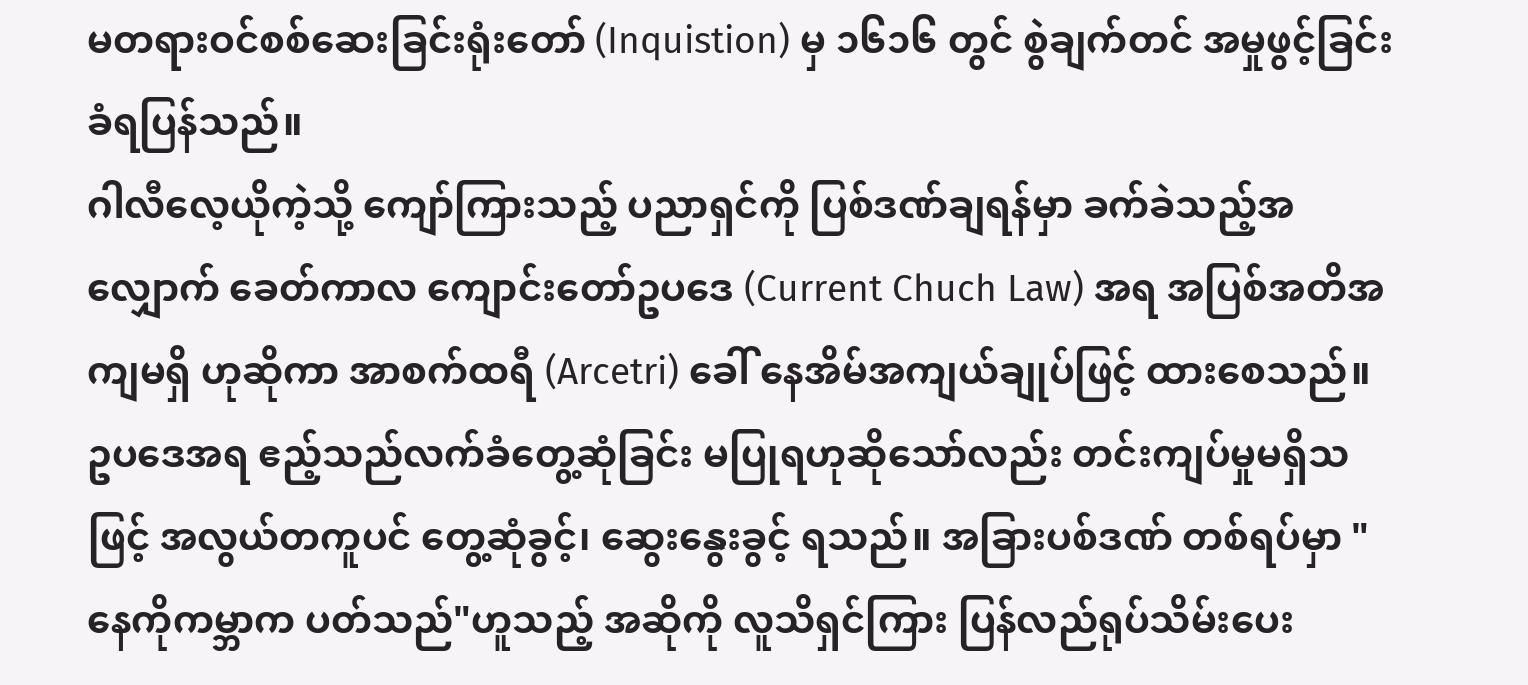မတရားဝင်စစ်ဆေးခြင်းရုံးတော် (Inquistion) မှ ၁၆၁၆ တွင် စွဲချက်တင် အမှုဖွင့်ခြင်းခံရပြန်သည်။
ဂါလီလေ့ယိုကဲ့သို့ ကျော်ကြားသည့် ပညာရှင်ကို ပြစ်ဒဏ်ချရန်မှာ ခက်ခဲသည့်အလျှောက် ခေတ်ကာလ ကျောင်းတော်ဥပဒေ (Current Chuch Law) အရ အပြစ်အတိအကျမရှိ ဟုဆိုကာ အာစက်ထရီ (Arcetri) ခေါ် နေအိမ်အကျယ်ချုပ်ဖြင့် ထားစေသည်။ ဥပဒေအရ ဧည့်သည်လက်ခံတွေ့ဆုံခြင်း မပြုရဟုဆိုသော်လည်း တင်းကျပ်မှုမရှိသဖြင့် အလွယ်တကူပင် တွေ့ဆုံခွင့်၊ ဆွေးနွေးခွင့် ရသည်။ အခြားပစ်ဒဏ် တစ်ရပ်မှာ "နေကိုကမ္ဘာက ပတ်သည်"ဟူသည့် အဆိုကို လူသိရှင်ကြား ပြန်လည်ရုပ်သိမ်းပေး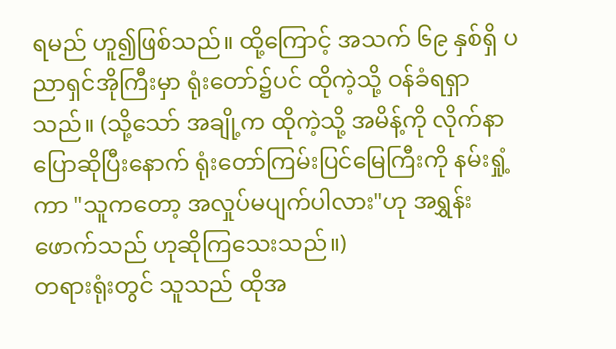ရမည် ဟူ၍ဖြစ်သည်။ ထို့ကြောင့် အသက် ၆၉ နှစ်ရှိ ပညာရှင်အိုကြီးမှာ ရုံးတော်၌ပင် ထိုကဲ့သို့ ဝန်ခံရရှာသည်။ (သို့သော် အချို့က ထိုကဲ့သို့ အမိန့်ကို လိုက်နာပြောဆိုပြီးနောက် ရုံးတော်ကြမ်းပြင်မြေကြီးကို နမ်းရှုံ့ကာ "သူကတော့ အလှုပ်မပျက်ပါလား"ဟု အရွှန်းဖောက်သည် ဟုဆိုကြသေးသည်။)
တရားရုံးတွင် သူသည် ထိုအ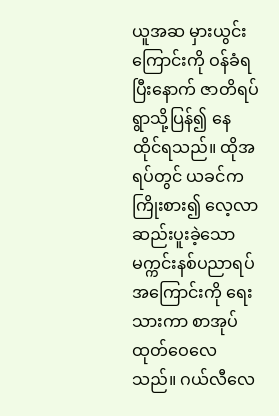ယူအဆ မှားယွင်းကြောင်းကို ဝန်ခံရပြီးနောက် ဇာတိရပ်ရွာသို့ပြန်၍ နေထိုင်ရသည်။ ထိုအရပ်တွင် ယခင်က ကြိုးစား၍ လေ့လာဆည်းပူးခဲ့သော မက္ကင်းနစ်ပညာရပ်အကြောင်းကို ရေးသားကာ စာအုပ်ထုတ်ဝေလေသည်။ ဂယ်လီလေ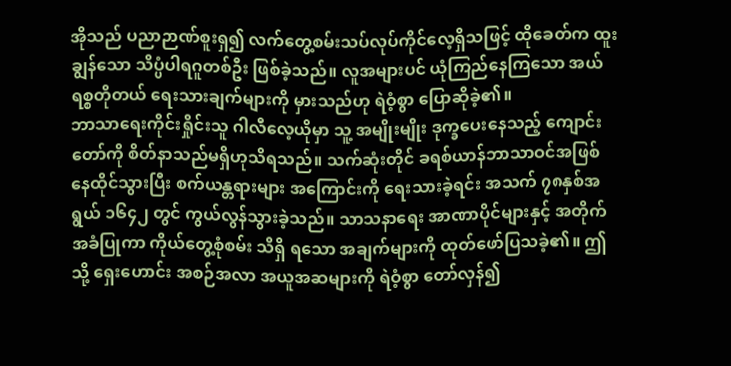အိုသည် ပညာဉာဏ်စူးရှ၍ လက်တွေ့စမ်းသပ်လုပ်ကိုင်လေ့ရှိသဖြင့် ထိုခေတ်က ထူးချွန်သော သိပ္ပံပါရဂူတစ်ဦး ဖြစ်ခဲ့သည်။ လူအများပင် ယုံကြည်နေကြသော အယ်ရစ္စတိုတယ် ရေးသားချက်များကို မှားသည်ဟု ရဲဝံ့စွာ ပြောဆိုခဲ့၏။
ဘာသာရေးကိုင်းရှိုင်းသူ ဂါလီလေ့ယိုမှာ သူ့ အမျိုးမျိုး ဒုက္ခပေးနေသည့် ကျောင်းတော်ကို စိတ်နာသည်မရှိဟုသိရသည်။ သက်ဆုံးတိုင် ခရစ်ယာန်ဘာသာဝင်အဖြစ် နေထိုင်သွားပြီး စက်ယန္တရားများ အကြောင်းကို ရေးသားခဲ့ရင်း အသက် ၇၈နှစ်အရွယ် ၁၆၄၂ တွင် ကွယ်လွန်သွားခဲ့သည်။ သာသနာရေး အာဏာပိုင်များနှင့် အတိုက်အခံပြုကာ ကိုယ်တွေ့စုံစမ်း သိရှိ ရသော အချက်များကို ထုတ်ဖော်ပြသခဲ့၏။ ဤသို့ ရှေးဟောင်း အစဉ်အလာ အယူအဆများကို ရဲဝံ့စွာ တော်လှန်၍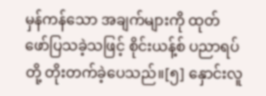မှန်ကန်သော အချက်များကို ထုတ်ဖော်ပြသခဲ့သဖြင့် စိုင်းယန့်စ် ပညာရပ်တို့ တိုးတက်ခဲ့ပေသည်။[၅] နှောင်းလူ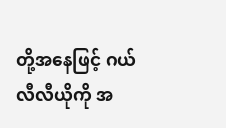တို့အနေဖြင့် ဂယ်လီလီယိုကို အ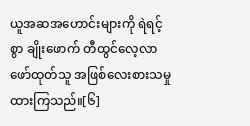ယူအဆအဟောင်းများကို ရဲရင့်စွာ ချိုးဖောက် တီထွင်လေ့လာ ဖော်ထုတ်သူ အဖြစ်လေးစားသမှုထားကြသည်။[၆]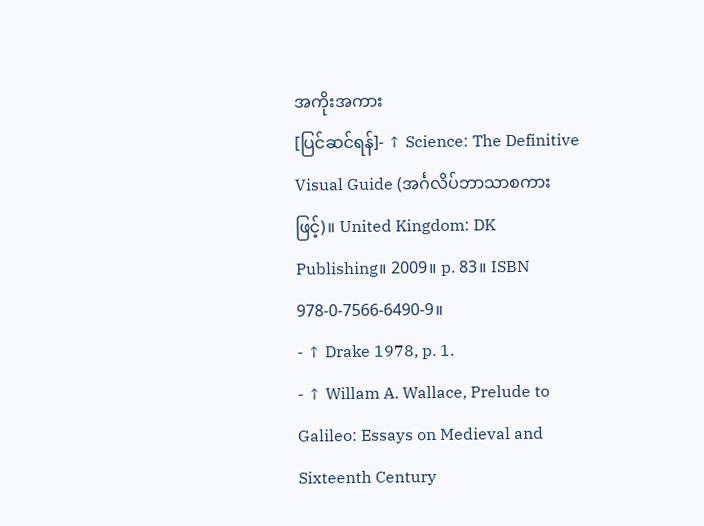အကိုးအကား
[ပြင်ဆင်ရန်]- ↑ Science: The Definitive Visual Guide (အင်္ဂလိပ်ဘာသာစကားဖြင့်)။ United Kingdom: DK Publishing။ 2009။ p. 83။ ISBN 978-0-7566-6490-9။
- ↑ Drake 1978, p. 1.
- ↑ Willam A. Wallace, Prelude to Galileo: Essays on Medieval and Sixteenth Century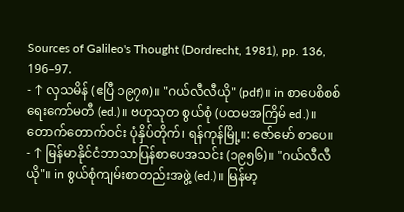Sources of Galileo's Thought (Dordrecht, 1981), pp. 136, 196–97.
- ↑ လှသမိန် (ဧပြီ ၁၉၇၈)။ "ဂယ်လီလီယို" (pdf)။ in စာပေစိစစ်ရေးကော်မတီ (ed.)။ ဗဟုသုတ စွယ်စုံ (ပထမအကြိမ် ed.)။ တောက်တောက်ဝင်း ပုံနှိပ်တိုက်၊ ရန်ကုန်မြို့။: ဇော်မော် စာပေ။
- ↑ မြန်မာနိုင်ငံဘာသာပြန်စာပေအသင်း (၁၉၅၆)။ "ဂယ်လီလီယို"။ in စွယ်စုံကျမ်းစာတည်းအဖွဲ့ (ed.)။ မြန်မာ့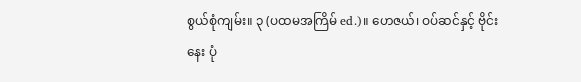စွယ်စုံကျမ်း။ ၃ (ပထမအကြိမ် ed.)။ ဟေဇယ်၊ ဝပ်ဆင်နှင့် ဗိုင်းနေး ပုံ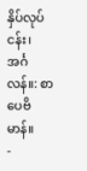နှိပ်လုပ်ငန်း၊ အင်္ဂလန်။: စာပေဗိမာန်။
-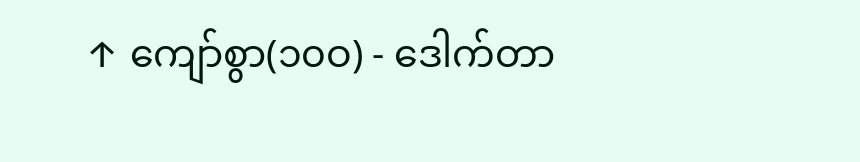↑ ကျော်စွာ(၁၀ဝ) - ဒေါက်တာ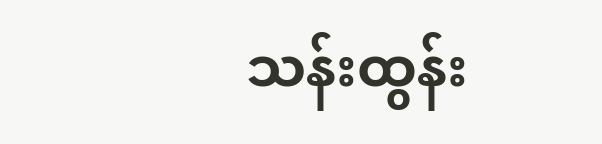သန်းထွန်း